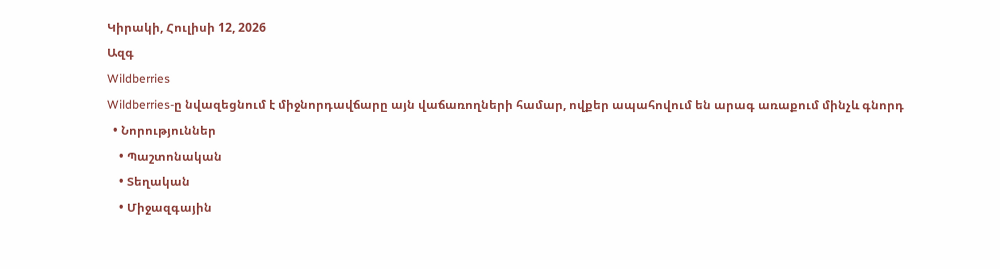Կիրակի, Հուլիսի 12, 2026
Ազգ
Wildberries
Wildberries-ը նվազեցնում է միջնորդավճարը այն վաճառողների համար, ովքեր ապահովում են արագ առաքում մինչև գնորդ
  • Նորություններ
    • Պաշտոնական
    • Տեղական
    • Միջազգային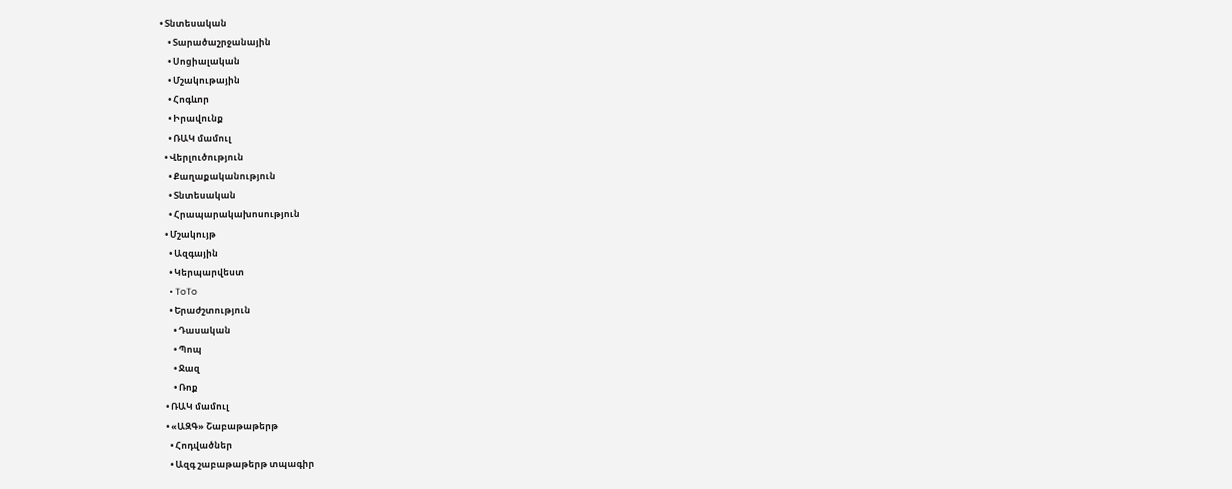• Տնտեսական
    • Տարածաշրջանային
    • Սոցիալական
    • Մշակութային
    • Հոգևոր
    • Իրավունք
    • ՌԱԿ մամուլ
  • Վերլուծություն
    • Քաղաքականություն
    • Տնտեսական
    • Հրապարակախոսություն
  • Մշակույթ
    • Ազգային
    • Կերպարվեստ
    • ToTo
    • Երաժշտություն
      • Դասական
      • Պոպ
      • Ջազ
      • Ռոք
  • ՌԱԿ մամուլ
  • «ԱԶԳ» Շաբաթաթերթ
    • Հոդվածներ
    • Ազգ շաբաթաթերթ տպագիր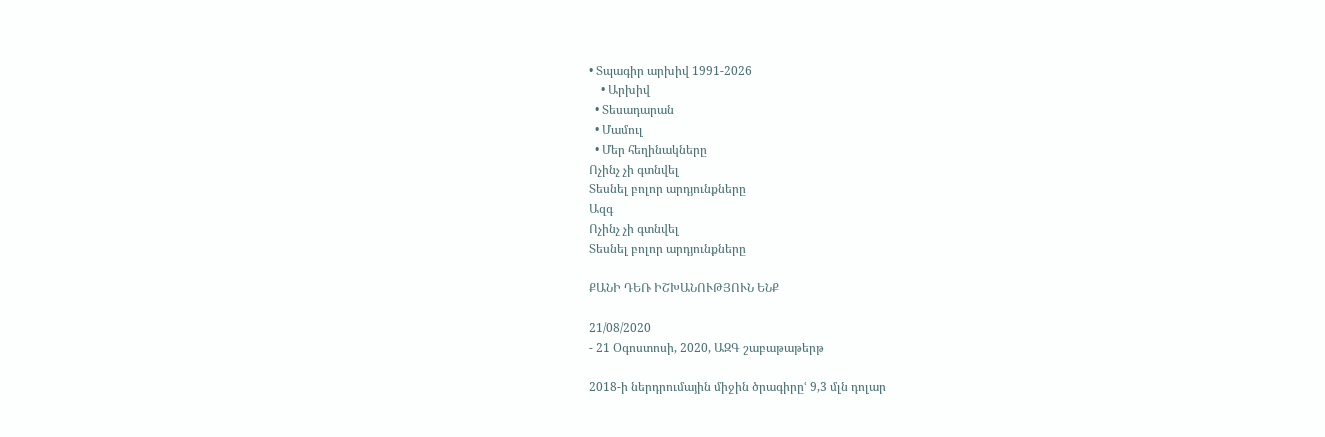• Տպագիր արխիվ 1991-2026
    • Արխիվ
  • Տեսադարան
  • Մամուլ
  • Մեր հեղինակները
Ոչինչ չի գտնվել
Տեսնել բոլոր արդյունքները
Ազգ
Ոչինչ չի գտնվել
Տեսնել բոլոր արդյունքները

ՔԱՆԻ ԴԵՌ ԻՇԽԱՆՈՒԹՅՈՒՆ ԵՆՔ

21/08/2020
- 21 Օգոստոսի, 2020, ԱԶԳ շաբաթաթերթ

2018-ի ներդրումային միջին ծրագիրըՙ 9,3 մլն դոլար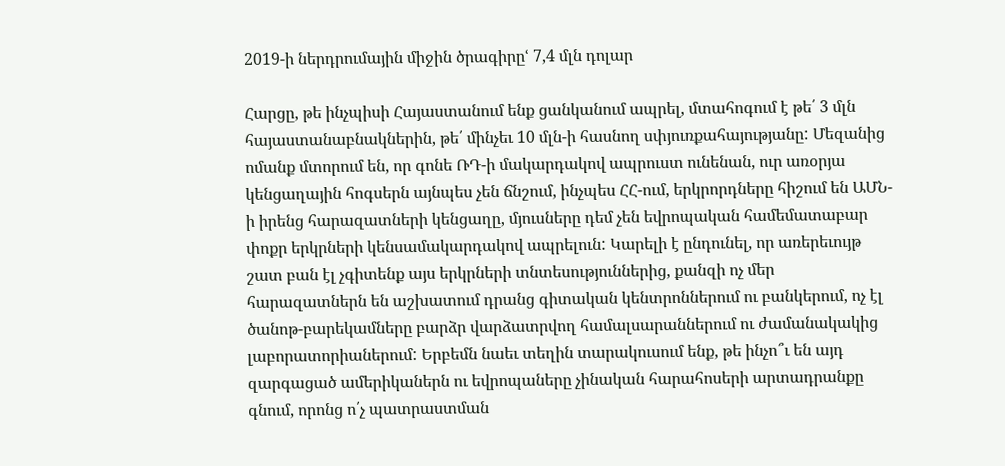2019-ի ներդրումային միջին ծրագիրըՙ 7,4 մլն դոլար

Հարցը, թե ինչպիսի Հայաստանում ենք ցանկանում ապրել, մտահոգում է թե՛ 3 մլն հայաստանաբնակներին, թե՛ մինչեւ 10 մլն-ի հասնող սփյուռքահայությանը: Մեզանից ոմանք մտորում են, որ գոնե ՌԴ-ի մակարդակով ապրուստ ունենան, ուր առօրյա կենցաղային հոգսերն այնպես չեն ճնշում, ինչպես ՀՀ-ում, երկրորդները հիշում են ԱՄՆ-ի իրենց հարազատների կենցաղը, մյուսները դեմ չեն եվրոպական համեմատաբար փոքր երկրների կենսամակարդակով ապրելուն: Կարելի է ընդունել, որ առերեւույթ շատ բան էլ չգիտենք այս երկրների տնտեսություններից, քանզի ոչ մեր հարազատներն են աշխատում դրանց գիտական կենտրոններում ու բանկերում, ոչ էլ ծանոթ-բարեկամները բարձր վարձատրվող համալսարաններում ու ժամանակակից լաբորատորիաներում: Երբեմն նաեւ տեղին տարակուսում ենք, թե ինչո՞ւ են այդ զարգացած ամերիկաներն ու եվրոպաները չինական հարահոսերի արտադրանքը գնում, որոնց ո՛չ պատրաստման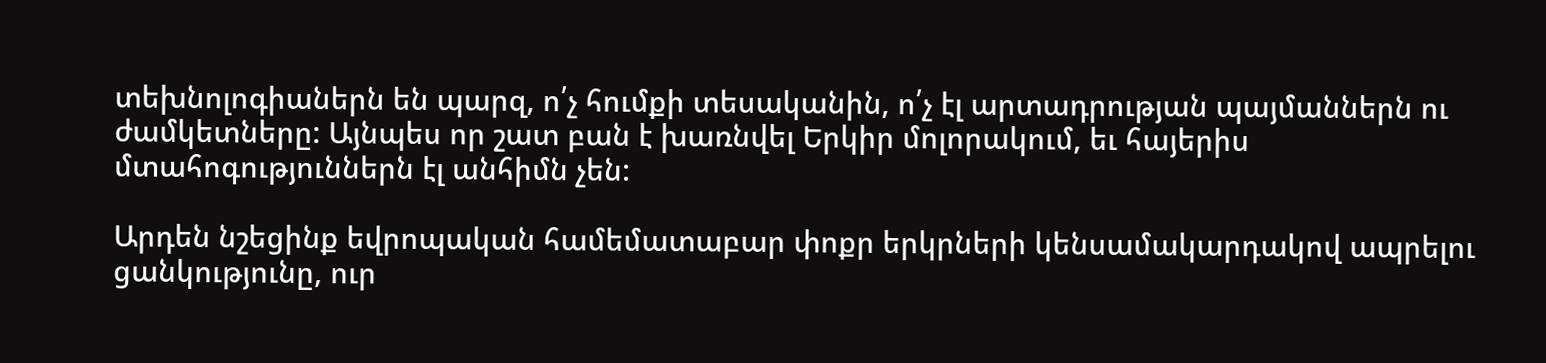տեխնոլոգիաներն են պարզ, ո՛չ հումքի տեսականին, ո՛չ էլ արտադրության պայմաններն ու ժամկետները: Այնպես որ շատ բան է խառնվել Երկիր մոլորակում, եւ հայերիս մտահոգություններն էլ անհիմն չեն:

Արդեն նշեցինք եվրոպական համեմատաբար փոքր երկրների կենսամակարդակով ապրելու ցանկությունը, ուր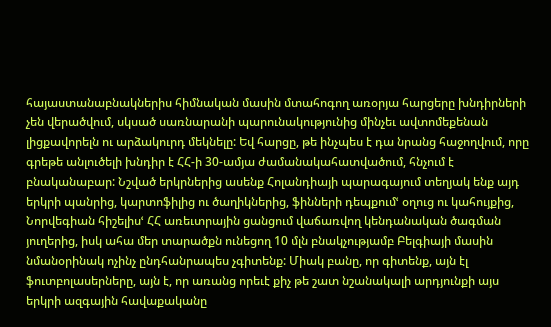հայաստանաբնակներիս հիմնական մասին մտահոգող առօրյա հարցերը խնդիրների չեն վերածվում, սկսած սառնարանի պարունակությունից մինչեւ ավտոմեքենան լիցքավորելն ու արձակուրդ մեկնելը: Եվ հարցը, թե ինչպես է դա նրանց հաջողվում, որը գրեթե անլուծելի խնդիր է ՀՀ-ի 30-ամյա ժամանակահատվածում, հնչում է բնականաբար: Նշված երկրներից ասենք Հոլանդիայի պարագայում տեղյակ ենք այդ երկրի պանրից, կարտոֆիլից ու ծաղիկներից, ֆինների դեպքումՙ օղուց ու կահույքից, Նորվեգիան հիշելիսՙ ՀՀ առեւտրային ցանցում վաճառվող կենդանական ծագման յուղերից, իսկ ահա մեր տարածքն ունեցող 10 մլն բնակչությամբ Բելգիայի մասին նմանօրինակ ոչինչ ընդհանրապես չգիտենք: Միակ բանը, որ գիտենք, այն էլ ֆուտբոլասերները, այն է, որ առանց որեւէ քիչ թե շատ նշանակալի արդյունքի այս երկրի ազգային հավաքականը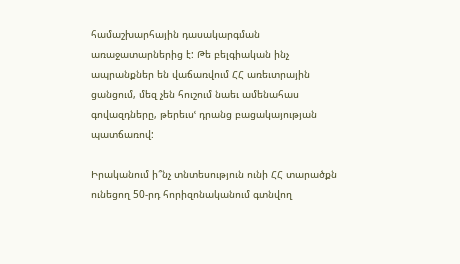համաշխարհային դասակարգման առաջատարներից է: Թե բելգիական ինչ ապրանքներ են վաճառվում ՀՀ առեւտրային ցանցում, մեզ չեն հուշում նաեւ ամենահաս գովազդները, թերեւսՙ դրանց բացակայության պատճառով:

Իրականում ի՞նչ տնտեսություն ունի ՀՀ տարածքն ունեցող 50-րդ հորիզոնականում գտնվող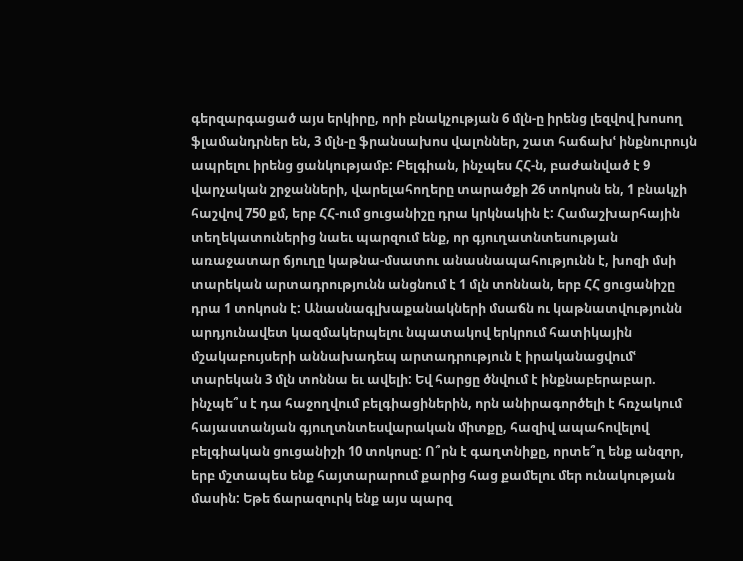գերզարգացած այս երկիրը, որի բնակչության 6 մլն-ը իրենց լեզվով խոսող ֆլամանդրներ են, 3 մլն-ը ֆրանսախոս վալոններ, շատ հաճախՙ ինքնուրույն ապրելու իրենց ցանկությամբ: Բելգիան, ինչպես ՀՀ-ն, բաժանված է 9 վարչական շրջանների, վարելահողերը տարածքի 26 տոկոսն են, 1 բնակչի հաշվով 750 քմ, երբ ՀՀ-ում ցուցանիշը դրա կրկնակին է: Համաշխարհային տեղեկատուներից նաեւ պարզում ենք, որ գյուղատնտեսության առաջատար ճյուղը կաթնա-մսատու անասնապահությունն է, խոզի մսի տարեկան արտադրությունն անցնում է 1 մլն տոննան, երբ ՀՀ ցուցանիշը դրա 1 տոկոսն է: Անասնագլխաքանակների մսաճն ու կաթնատվությունն արդյունավետ կազմակերպելու նպատակով երկրում հատիկային մշակաբույսերի աննախադեպ արտադրություն է իրականացվումՙ տարեկան 3 մլն տոննա եւ ավելի: Եվ հարցը ծնվում է ինքնաբերաբար. ինչպե՞ս է դա հաջողվում բելգիացիներին, որն անիրագործելի է հռչակում հայաստանյան գյուղտնտեսվարական միտքը, հազիվ ապահովելով բելգիական ցուցանիշի 10 տոկոսը: Ո՞րն է գաղտնիքը, որտե՞ղ ենք անզոր, երբ մշտապես ենք հայտարարում քարից հաց քամելու մեր ունակության մասին: Եթե ճարազուրկ ենք այս պարզ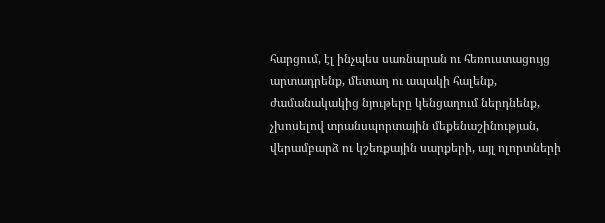հարցում, էլ ինչպես սառնարան ու հեռուստացույց արտադրենք, մետաղ ու ապակի հալենք, ժամանակակից նյութերը կենցաղում ներդնենք, չխոսելով տրանսպորտային մեքենաշինության, վերամբարձ ու կշեռքային սարքերի, այլ ոլորտների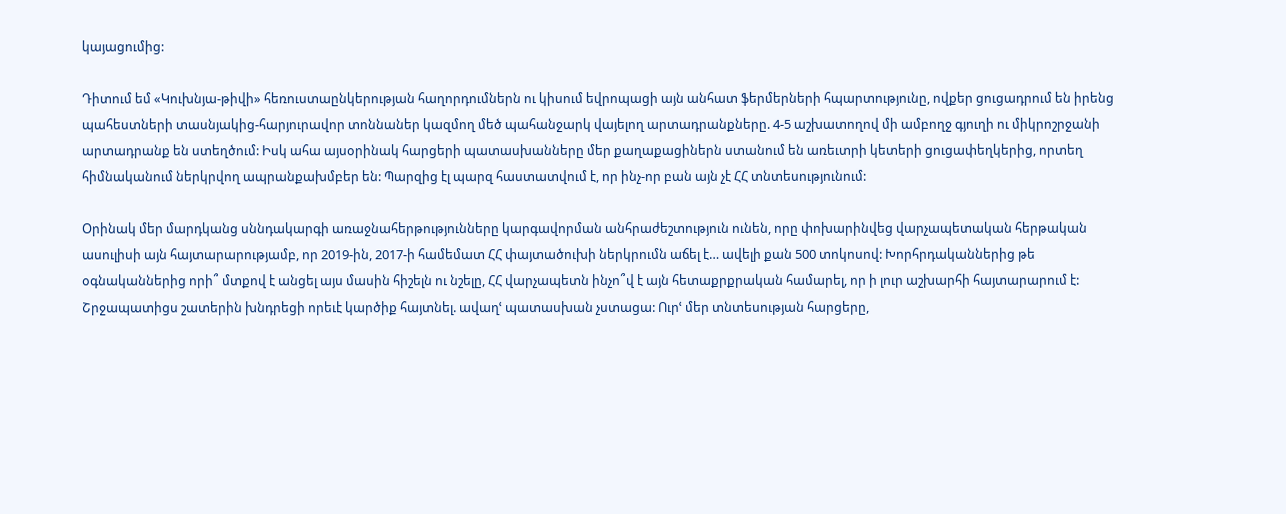կայացումից:

Դիտում եմ «Կուխնյա-թիվի» հեռուստաընկերության հաղորդումներն ու կիսում եվրոպացի այն անհատ ֆերմերների հպարտությունը, ովքեր ցուցադրում են իրենց պահեստների տասնյակից-հարյուրավոր տոննաներ կազմող մեծ պահանջարկ վայելող արտադրանքները. 4-5 աշխատողով մի ամբողջ գյուղի ու միկրոշրջանի արտադրանք են ստեղծում: Իսկ ահա այսօրինակ հարցերի պատասխանները մեր քաղաքացիներն ստանում են առեւտրի կետերի ցուցափեղկերից, որտեղ հիմնականում ներկրվող ապրանքախմբեր են: Պարզից էլ պարզ հաստատվում է, որ ինչ-որ բան այն չէ ՀՀ տնտեսությունում:

Օրինակ մեր մարդկանց սննդակարգի առաջնահերթությունները կարգավորման անհրաժեշտություն ունեն, որը փոխարինվեց վարչապետական հերթական ասուլիսի այն հայտարարությամբ, որ 2019-ին, 2017-ի համեմատ ՀՀ փայտածուխի ներկրումն աճել է… ավելի քան 500 տոկոսով: Խորհրդականներից թե օգնականներից որի՞ մտքով է անցել այս մասին հիշելն ու նշելը, ՀՀ վարչապետն ինչո՞վ է այն հետաքրքրական համարել, որ ի լուր աշխարհի հայտարարում է: Շրջապատիցս շատերին խնդրեցի որեւէ կարծիք հայտնել. ավաղՙ պատասխան չստացա: Ուրՙ մեր տնտեսության հարցերը,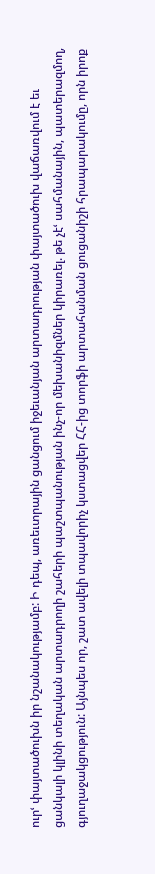ուրՙ փայտածուխն իր նշանակությամբ: Ի դեպ, առեւտրային ցանցում իջեւանյան արտադրության փայտածուխ վաճառվում է եւ ցանկալի կլինի տեղական արտադրողի շահերի պաշտպանության ինչ-որ մեխանիզմներ կիրառել. թե չէՙ սահմանային, պատերազմող, գյուղաջակցություն: Այնպես որ, շատ ավելի տպավորիչ կստացվեր ՀՀ-ից տորֆի արտահանման ցուցանիշի հրապարակումը, որն իրոք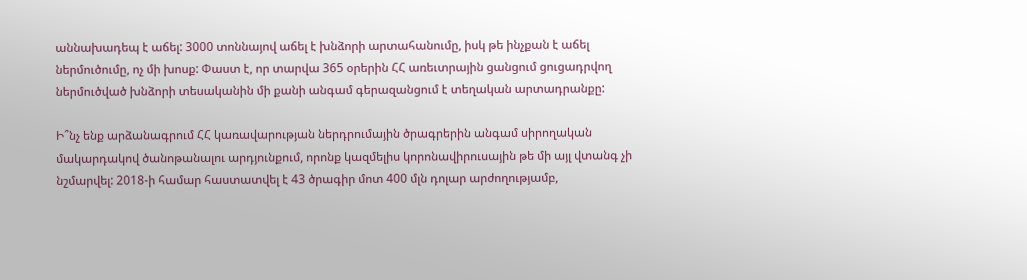աննախադեպ է աճել: 3000 տոննայով աճել է խնձորի արտահանումը, իսկ թե ինչքան է աճել ներմուծումը, ոչ մի խոսք: Փաստ է, որ տարվա 365 օրերին ՀՀ առեւտրային ցանցում ցուցադրվող ներմուծված խնձորի տեսականին մի քանի անգամ գերազանցում է տեղական արտադրանքը:

Ի՞նչ ենք արձանագրում ՀՀ կառավարության ներդրումային ծրագրերին անգամ սիրողական մակարդակով ծանոթանալու արդյունքում, որոնք կազմելիս կորոնավիրուսային թե մի այլ վտանգ չի նշմարվել: 2018-ի համար հաստատվել է 43 ծրագիր մոտ 400 մլն դոլար արժողությամբ,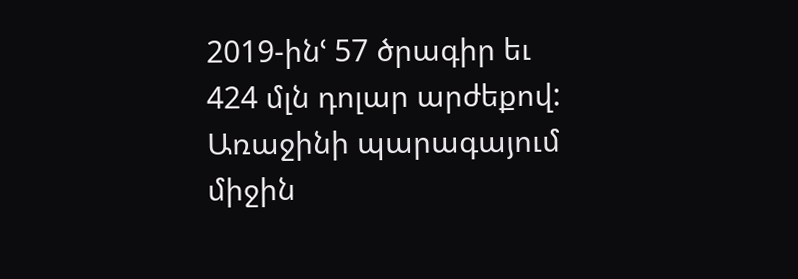2019-ինՙ 57 ծրագիր եւ 424 մլն դոլար արժեքով: Առաջինի պարագայում միջին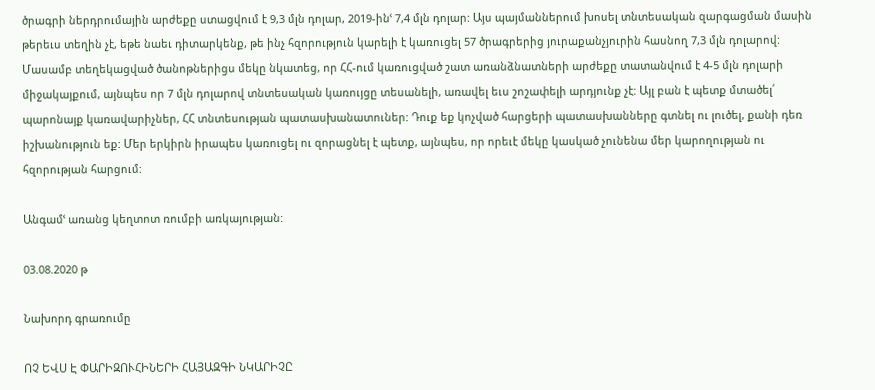ծրագրի ներդրումային արժեքը ստացվում է 9,3 մլն դոլար, 2019-ինՙ 7,4 մլն դոլար: Այս պայմաններում խոսել տնտեսական զարգացման մասին թերեւս տեղին չէ, եթե նաեւ դիտարկենք, թե ինչ հզորություն կարելի է կառուցել 57 ծրագրերից յուրաքանչյուրին հասնող 7,3 մլն դոլարով: Մասամբ տեղեկացված ծանոթներիցս մեկը նկատեց, որ ՀՀ-ում կառուցված շատ առանձնատների արժեքը տատանվում է 4-5 մլն դոլարի միջակայքում, այնպես որ 7 մլն դոլարով տնտեսական կառույցը տեսանելի, առավել եւս շոշափելի արդյունք չէ: Այլ բան է պետք մտածել՛ պարոնայք կառավարիչներ, ՀՀ տնտեսության պատասխանատուներ: Դուք եք կոչված հարցերի պատասխանները գտնել ու լուծել, քանի դեռ իշխանություն եք: Մեր երկիրն իրապես կառուցել ու զորացնել է պետք, այնպես, որ որեւէ մեկը կասկած չունենա մեր կարողության ու հզորության հարցում:

Անգամՙ առանց կեղտոտ ռումբի առկայության:

03.08.2020 թ

Նախորդ գրառումը

ՈՉ ԵՎՍ Է ՓԱՐԻԶՈՒՀԻՆԵՐԻ ՀԱՅԱԶԳԻ ՆԿԱՐԻՉԸ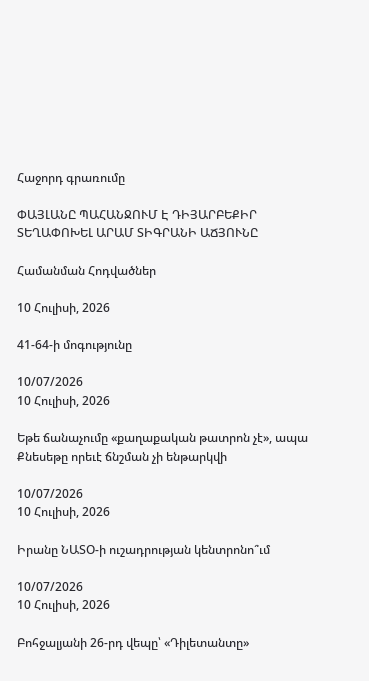Հաջորդ գրառումը

ՓԱՅԼԱՆԸ ՊԱՀԱՆՋՈՒՄ Է ԴԻՅԱՐԲԵՔԻՐ ՏԵՂԱՓՈԽԵԼ ԱՐԱՄ ՏԻԳՐԱՆԻ ԱՃՅՈՒՆԸ

Համանման Հոդվածներ

10 Հուլիսի, 2026

41-64-ի մոգությունը

10/07/2026
10 Հուլիսի, 2026

Եթե ճանաչումը «քաղաքական թատրոն չէ», ապա  Քնեսեթը որեւէ ճնշման չի ենթարկվի

10/07/2026
10 Հուլիսի, 2026

Իրանը ՆԱՏՕ-ի ուշադրության կենտրոնո՞ւմ

10/07/2026
10 Հուլիսի, 2026

Բոհջալյանի 26-րդ վեպը՝ «Դիլետանտը»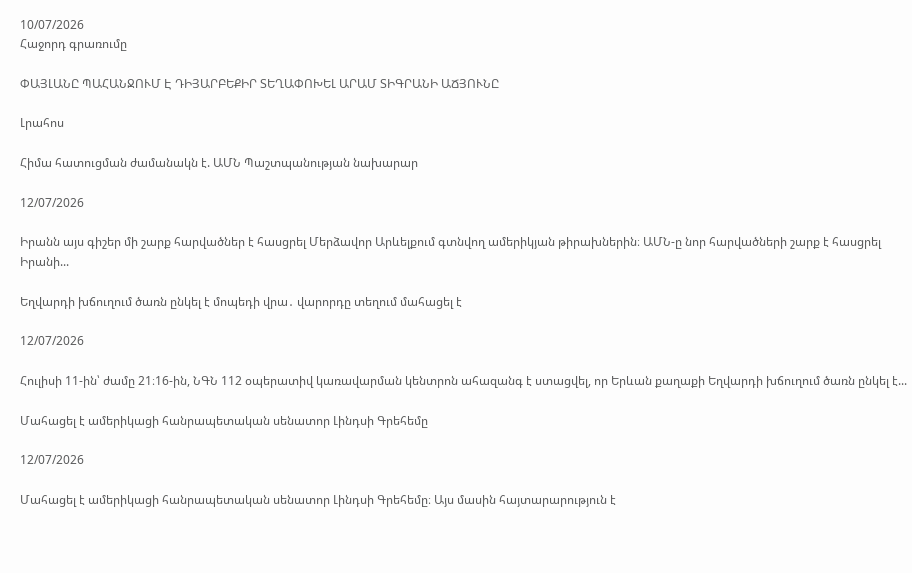10/07/2026
Հաջորդ գրառումը

ՓԱՅԼԱՆԸ ՊԱՀԱՆՋՈՒՄ Է ԴԻՅԱՐԲԵՔԻՐ ՏԵՂԱՓՈԽԵԼ ԱՐԱՄ ՏԻԳՐԱՆԻ ԱՃՅՈՒՆԸ

Լրահոս

Հիմա հատուցման ժամանակն է. ԱՄՆ Պաշտպանության նախարար

12/07/2026

Իրանն այս գիշեր մի շարք հարվածներ է հասցրել Մերձավոր Արևելքում գտնվող ամերիկյան թիրախներին։ ԱՄՆ-ը նոր հարվածների շարք է հասցրել Իրանի...

Եղվարդի խճուղում ծառն ընկել է մոպեդի վրա․ վարորդը տեղում մահացել է

12/07/2026

Հուլիսի 11-ին՝ ժամը 21։16-ին, ՆԳՆ 112 օպերատիվ կառավարման կենտրոն ահազանգ է ստացվել, որ Երևան քաղաքի Եղվարդի խճուղում ծառն ընկել է...

Մահացել է ամերիկացի հանրապետական սենատոր Լինդսի Գրեհեմը

12/07/2026

Մահացել է ամերիկացի հանրապետական սենատոր Լինդսի Գրեհեմը։ Այս մասին հայտարարություն է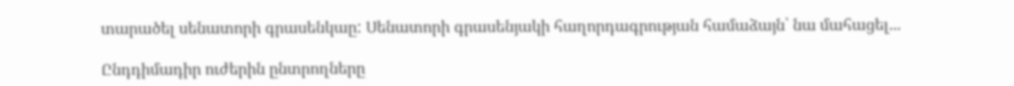տարածել սենատորի գրասենկաը: Սենատորի գրասենյակի հաղորդագրության համաձայն՝ նա մահացել...

Ընդդիմադիր ուժերին ընտրողները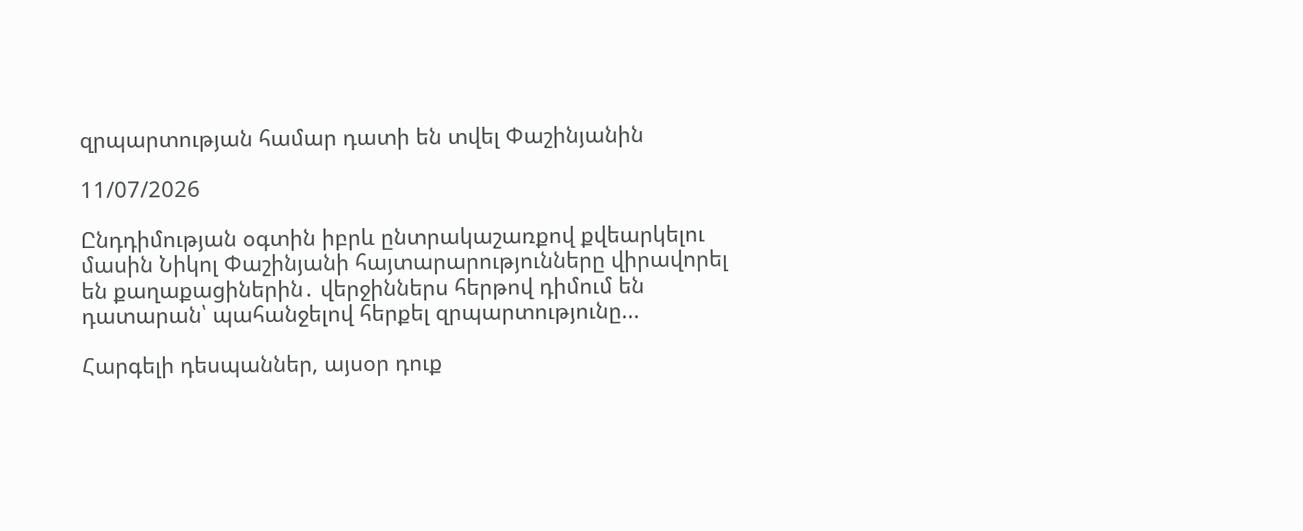զրպարտության համար դատի են տվել Փաշինյանին

11/07/2026

Ընդդիմության օգտին իբրև ընտրակաշառքով քվեարկելու մասին Նիկոլ Փաշինյանի հայտարարությունները վիրավորել են քաղաքացիներին․ վերջիններս հերթով դիմում են դատարան՝ պահանջելով հերքել զրպարտությունը...

Հարգելի դեսպաններ, այսօր դուք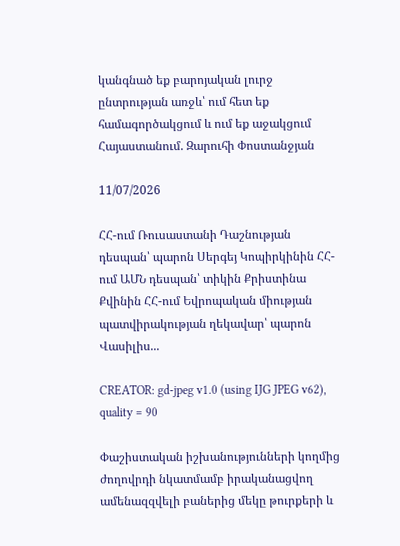կանգնած եք բարոյական լուրջ ընտրության առջև՝ ում հետ եք համագործակցում և ում եք աջակցում Հայաստանում. Զարուհի Փոստանջյան

11/07/2026

ՀՀ-ում Ռուսաստանի Դաշնության դեսպան՝ պարոն Սերգեյ Կոպիրկինին ՀՀ-ում ԱՄՆ դեսպան՝ տիկին Քրիստինա Քվինին ՀՀ-ում Եվրոպական միության պատվիրակության ղեկավար՝ պարոն Վասիլիս...

CREATOR: gd-jpeg v1.0 (using IJG JPEG v62), quality = 90

Փաշիստական իշխանությունների կողմից ժողովրդի նկատմամբ իրականացվող ամենազզվելի բաներից մեկը թուրքերի և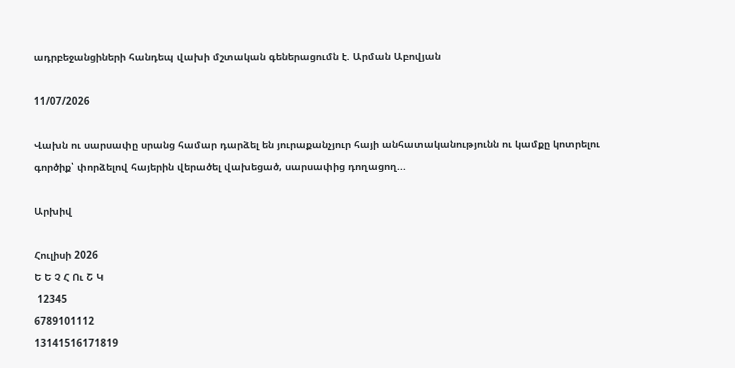ադրբեջանցիների հանդեպ վախի մշտական գեներացումն է. Արման Աբովյան

11/07/2026

Վախն ու սարսափը սրանց համար դարձել են յուրաքանչյուր հայի անհատականությունն ու կամքը կոտրելու գործիք՝ փորձելով հայերին վերածել վախեցած, սարսափից դողացող...

Արխիվ

Հուլիսի 2026
Ե Ե Չ Հ Ու Շ Կ
 12345
6789101112
13141516171819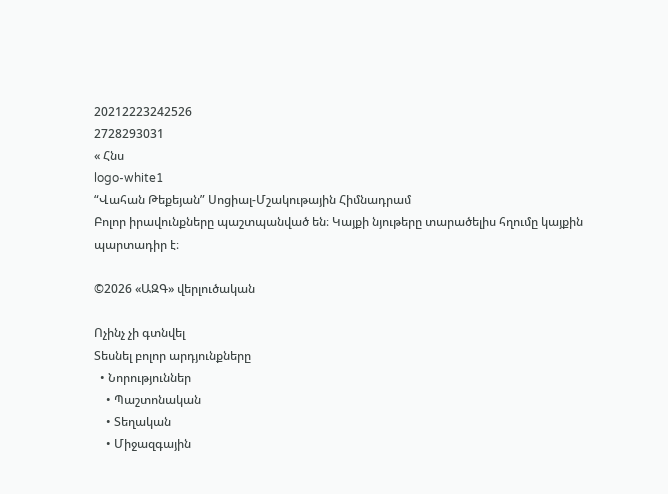20212223242526
2728293031
« Հնս
logo-white1
“Վահան Թեքեյան” Սոցիալ-Մշակութային Հիմնադրամ
Բոլոր իրավունքները պաշտպանված են։ Կայքի նյութերը տարածելիս հղումը կայքին պարտադիր է։

©2026 «ԱԶԳ» վերլուծական

Ոչինչ չի գտնվել
Տեսնել բոլոր արդյունքները
  • Նորություններ
    • Պաշտոնական
    • Տեղական
    • Միջազգային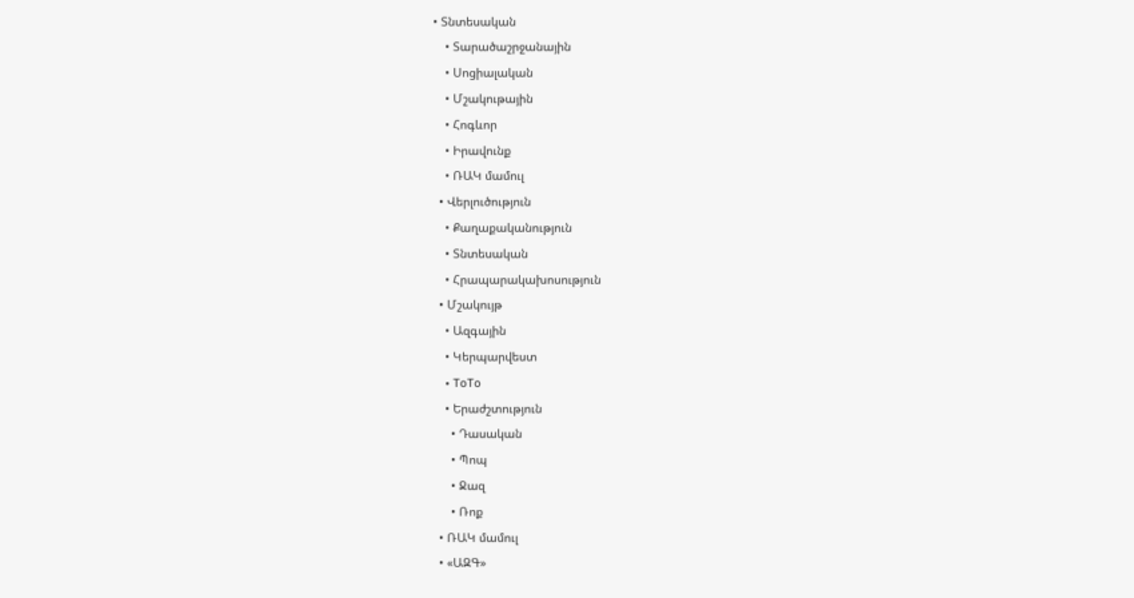• Տնտեսական
    • Տարածաշրջանային
    • Սոցիալական
    • Մշակութային
    • Հոգևոր
    • Իրավունք
    • ՌԱԿ մամուլ
  • Վերլուծություն
    • Քաղաքականություն
    • Տնտեսական
    • Հրապարակախոսություն
  • Մշակույթ
    • Ազգային
    • Կերպարվեստ
    • ToTo
    • Երաժշտություն
      • Դասական
      • Պոպ
      • Ջազ
      • Ռոք
  • ՌԱԿ մամուլ
  • «ԱԶԳ»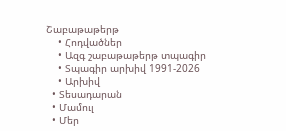Շաբաթաթերթ
    • Հոդվածներ
    • Ազգ շաբաթաթերթ տպագիր
    • Տպագիր արխիվ 1991-2026
    • Արխիվ
  • Տեսադարան
  • Մամուլ
  • Մեր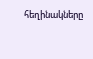հեղինակները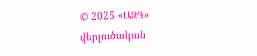© 2025 «ԱԶԳ» վերլուծական